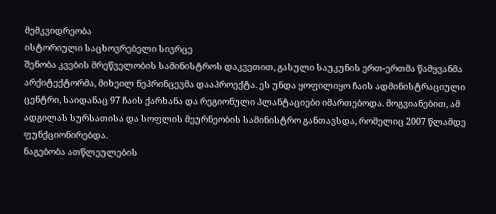მემკვიდრეობა
ისტორიული საცხოვრებელი სივრცე
შენობა კვების მრეწველობის სამინისტროს დაკვეთით, გასული საუკუნის ერთ-ერთმა წამყვანმა არქიტექტორმა, მიხეილ ნეპრინცევმა დააპროექტა. ეს უნდა ყოფილიყო ჩაის ადმინისტრაციული ცენტრი, საიდანაც 97 ჩაის ქარხანა და რეგიონული პლანტაციები იმართებოდა. მოგვიანებით, ამ ადგილას სურსათისა და სოფლის მეურნეობის სამინისტრო განთავსდა, რომელიც 2007 წლამდე ფუნქციონირებდა.
ნაგებობა ათწლეულების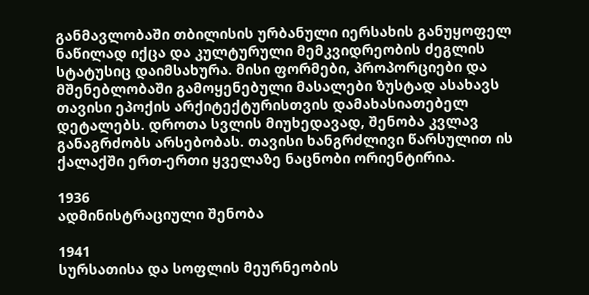განმავლობაში თბილისის ურბანული იერსახის განუყოფელ ნაწილად იქცა და კულტურული მემკვიდრეობის ძეგლის სტატუსიც დაიმსახურა. მისი ფორმები, პროპორციები და მშენებლობაში გამოყენებული მასალები ზუსტად ასახავს თავისი ეპოქის არქიტექტურისთვის დამახასიათებელ დეტალებს. დროთა სვლის მიუხედავად, შენობა კვლავ განაგრძობს არსებობას. თავისი ხანგრძლივი წარსულით ის ქალაქში ერთ-ერთი ყველაზე ნაცნობი ორიენტირია.

1936
ადმინისტრაციული შენობა

1941
სურსათისა და სოფლის მეურნეობის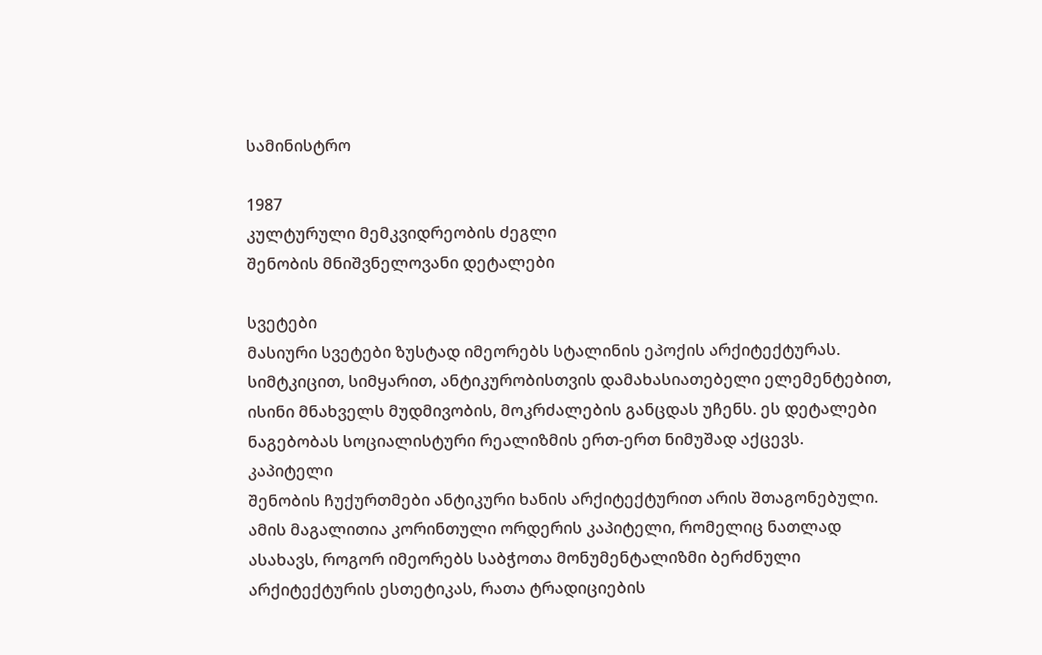სამინისტრო

1987
კულტურული მემკვიდრეობის ძეგლი
შენობის მნიშვნელოვანი დეტალები

სვეტები
მასიური სვეტები ზუსტად იმეორებს სტალინის ეპოქის არქიტექტურას. სიმტკიცით, სიმყარით, ანტიკურობისთვის დამახასიათებელი ელემენტებით, ისინი მნახველს მუდმივობის, მოკრძალების განცდას უჩენს. ეს დეტალები ნაგებობას სოციალისტური რეალიზმის ერთ-ერთ ნიმუშად აქცევს.
კაპიტელი
შენობის ჩუქურთმები ანტიკური ხანის არქიტექტურით არის შთაგონებული. ამის მაგალითია კორინთული ორდერის კაპიტელი, რომელიც ნათლად ასახავს, როგორ იმეორებს საბჭოთა მონუმენტალიზმი ბერძნული არქიტექტურის ესთეტიკას, რათა ტრადიციების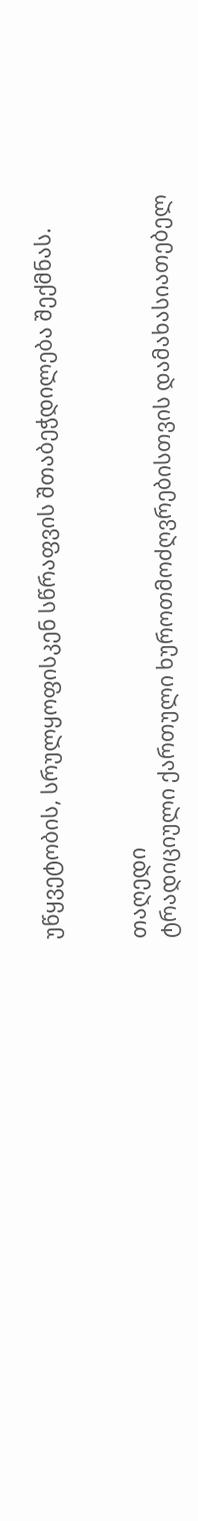უწყვეტობის, სრულყოფისკენ სწრაფვის შთაბეჭდილება შექმნას.


თაღედი
ტრადიციული ქართული ხუროთმოძღვრებისთვის დამახასიათებელ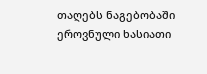თაღებს ნაგებობაში ეროვნული ხასიათი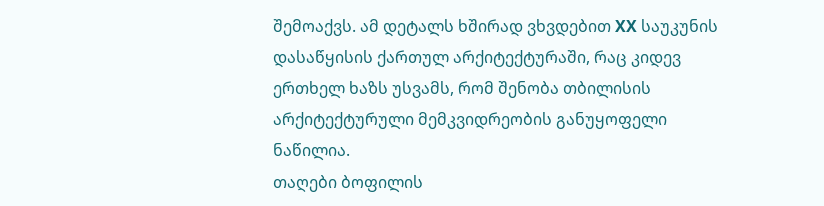შემოაქვს. ამ დეტალს ხშირად ვხვდებით XX საუკუნის დასაწყისის ქართულ არქიტექტურაში, რაც კიდევ ერთხელ ხაზს უსვამს, რომ შენობა თბილისის არქიტექტურული მემკვიდრეობის განუყოფელი ნაწილია.
თაღები ბოფილის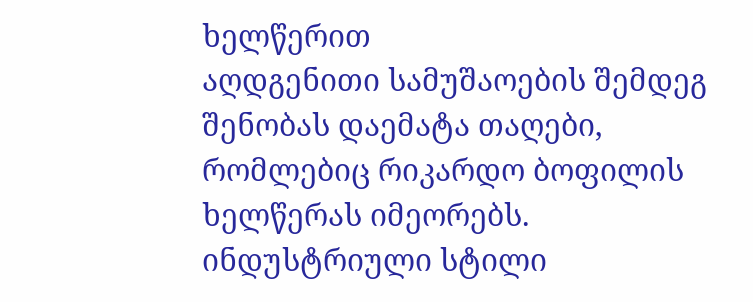ხელწერით
აღდგენითი სამუშაოების შემდეგ შენობას დაემატა თაღები, რომლებიც რიკარდო ბოფილის ხელწერას იმეორებს. ინდუსტრიული სტილი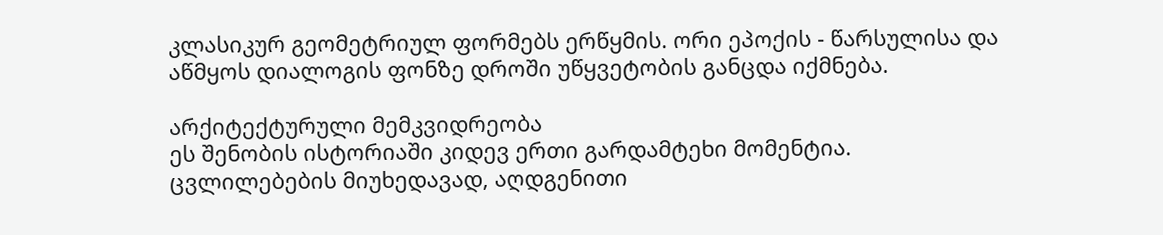კლასიკურ გეომეტრიულ ფორმებს ერწყმის. ორი ეპოქის - წარსულისა და აწმყოს დიალოგის ფონზე დროში უწყვეტობის განცდა იქმნება.

არქიტექტურული მემკვიდრეობა
ეს შენობის ისტორიაში კიდევ ერთი გარდამტეხი მომენტია. ცვლილებების მიუხედავად, აღდგენითი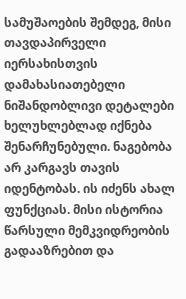სამუშაოების შემდეგ, მისი თავდაპირველი იერსახისთვის დამახასიათებელი ნიშანდობლივი დეტალები ხელუხლებლად იქნება შენარჩუნებული. ნაგებობა არ კარგავს თავის იდენტობას. ის იძენს ახალ ფუნქციას. მისი ისტორია წარსული მემკვიდრეობის გადააზრებით და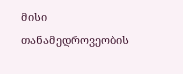მისი თანამედროვეობის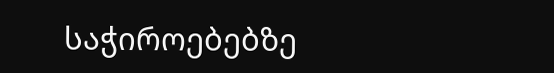საჭიროებებზე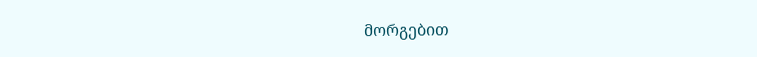მორგებით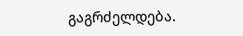გაგრძელდება.